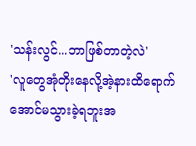'သန်းလွင်...ဘာဖြစ်တာတဲ့လဲ'
'လူတွေအုံတိုးနေလို့အဲ့နားထိရောက်အောင်မသွားခဲ့ရဘူးအ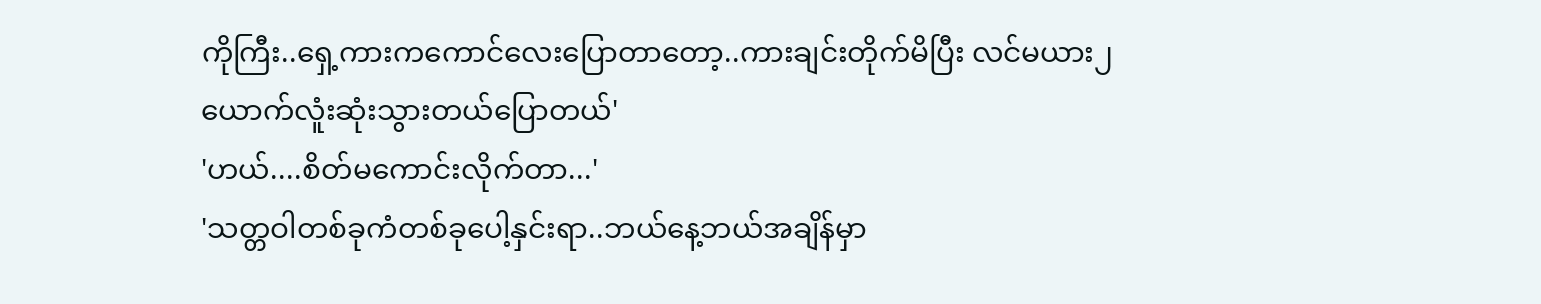ကိုကြီး..ရှေ့ကားကကောင်လေးပြောတာတော့..ကားချင်းတိုက်မိပြီး လင်မယား၂ယောက်လူံးဆုံးသွားတယ်ပြောတယ်'
'ဟယ်....စိတ်မကောင်းလိုက်တာ...'
'သတ္တဝါတစ်ခုကံတစ်ခုပေါ့နှင်းရာ..ဘယ်နေ့ဘယ်အချိန်မှာ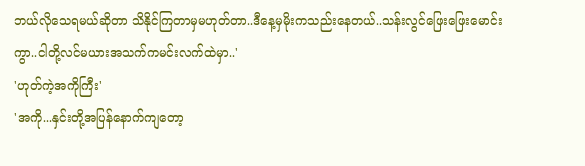ဘယ်လိုသေရမယ်ဆိုတာ သိနိုင်ကြတာမှမဟုတ်တာ..ဒီနေ့မှမိုးကသည်းနေတယ်..သန်းလွင်ဖြေးဖြေးမောင်းကွာ..ငါတို့လင်မယားအသက်ကမင်းလက်ထဲမှာ..'
'ဟုတ်ကဲ့အကိုကြီး'
'အကို...နှင်းတို့အပြန်နောက်ကျတော့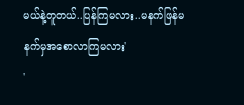မယ်နဲ့တူတယ်..ပြန်ကြမလား..မနက်ဖြန်မနက်မှအစောလာကြမလား'
'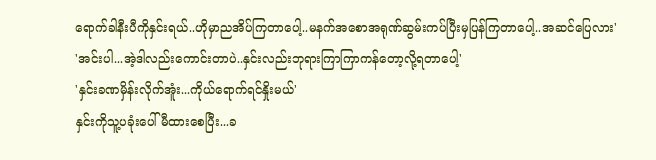ရောက်ခါနီးပီကိုနှင်းရယ်..ဟိုမှာညအိပ်ကြတာပေါ့..မနက်အစောအရုဏ်ဆွမ်းကပ်ပြီးမှပြန်ကြတာပေါ့..အဆင်ပြေလား'
'အင်းပါ...အဲ့ဒါလည်းကောင်းတာပဲ..နှင်းလည်းဘုရားကြာကြာကန်တော့လို့ရတာပေါ့'
'နှင်းခဏမှိန်းလိုက်အူံး...ကိုယ်ရောက်ရင်နှိုးမယ်'
နှင်းကိုသူ့ပခုံးပေါ်မီထားစေပြီး...ခ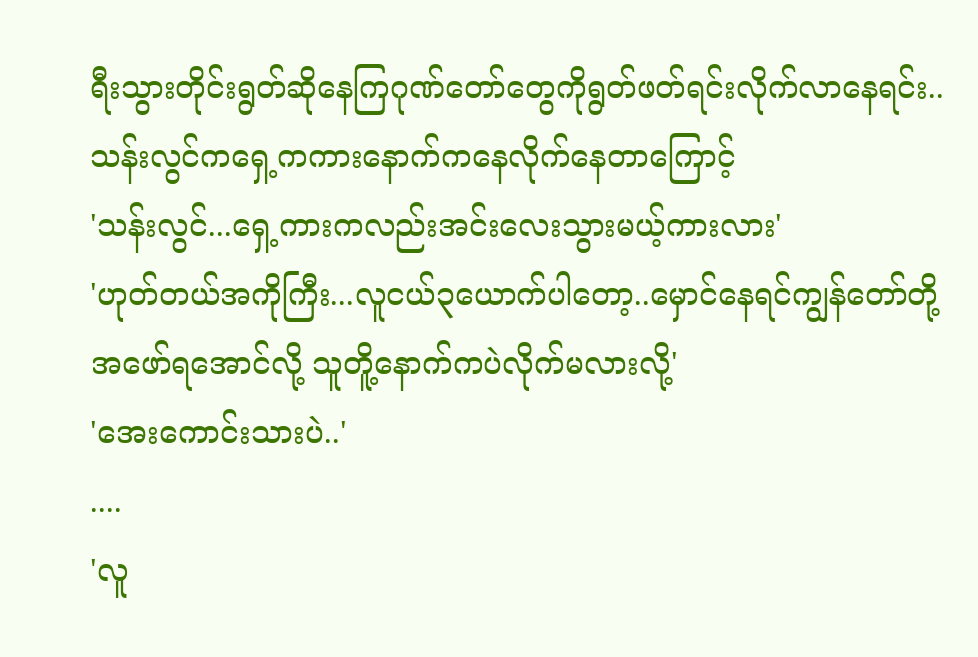ရီးသွားတိုင်းရွတ်ဆိုနေကြဂုဏ်တော်တွေကိုရွတ်ဖတ်ရင်းလိုက်လာနေရင်း..သန်းလွင်ကရှေ့ကကားနောက်ကနေလိုက်နေတာကြောင့်
'သန်းလွင်...ရှေ့ကားကလည်းအင်းလေးသွားမယ့်ကားလား'
'ဟုတ်တယ်အကိုကြီး...လူငယ်၃ယောက်ပါတော့..မှောင်နေရင်ကျွန်တော်တို့အဖော်ရအောင်လို့ သူတိူ့နောက်ကပဲလိုက်မလားလို့'
'အေးကောင်းသားပဲ..'
....
'လူ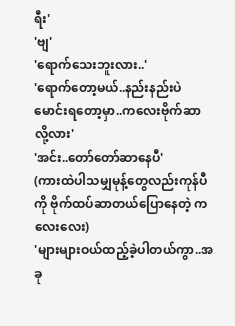ရီး'
'ဗျ'
'ရောက်သေးဘူးလား..'
'ရောက်တော့မယ်..နည်းနည်းပဲမောင်းရတော့မှာ..ကလေးဗိုက်ဆာလို့လား'
'အင်း..တော်တော်ဆာနေပီ'
(ကားထဲပါသမျှမုန့်တွေလည်းကုန်ပီကို ဗိုက်ထပ်ဆာတယ်ပြောနေတဲ့ ကလေးလေး)
'များများဝယ်ထည့်ခဲ့ပါတယ်ကွာ..အခု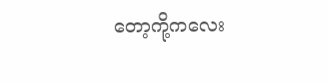တော့ကို့ကလေး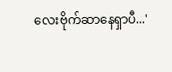လေးဗိုက်ဆာနေရှာပီ...'